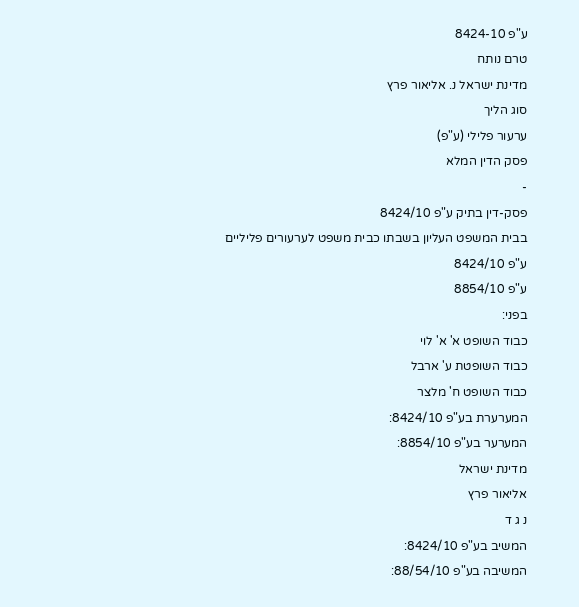ע"פ 8424-10
טרם נותח
מדינת ישראל נ. אליאור פרץ
סוג הליך
ערעור פלילי (ע"פ)
פסק הדין המלא
-
פסק-דין בתיק ע"פ 8424/10
בבית המשפט העליון בשבתו כבית משפט לערעורים פליליים
ע"פ 8424/10
ע"פ 8854/10
בפני:
כבוד השופט א' א' לוי
כבוד השופטת ע' ארבל
כבוד השופט ח' מלצר
המערערת בע"פ 8424/10:
המערער בע"פ 8854/10:
מדינת ישראל
אליאור פרץ
נ ג ד
המשיב בע"פ 8424/10:
המשיבה בע"פ 88/54/10: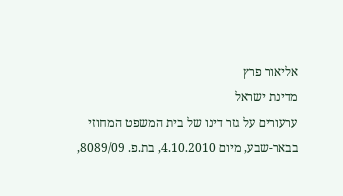אליאור פרץ
מדינת ישראל
ערעורים על גזר דינו של בית המשפט המחוזי בבאר-שבע, מיום 4.10.2010, בת.פ. 8089/09,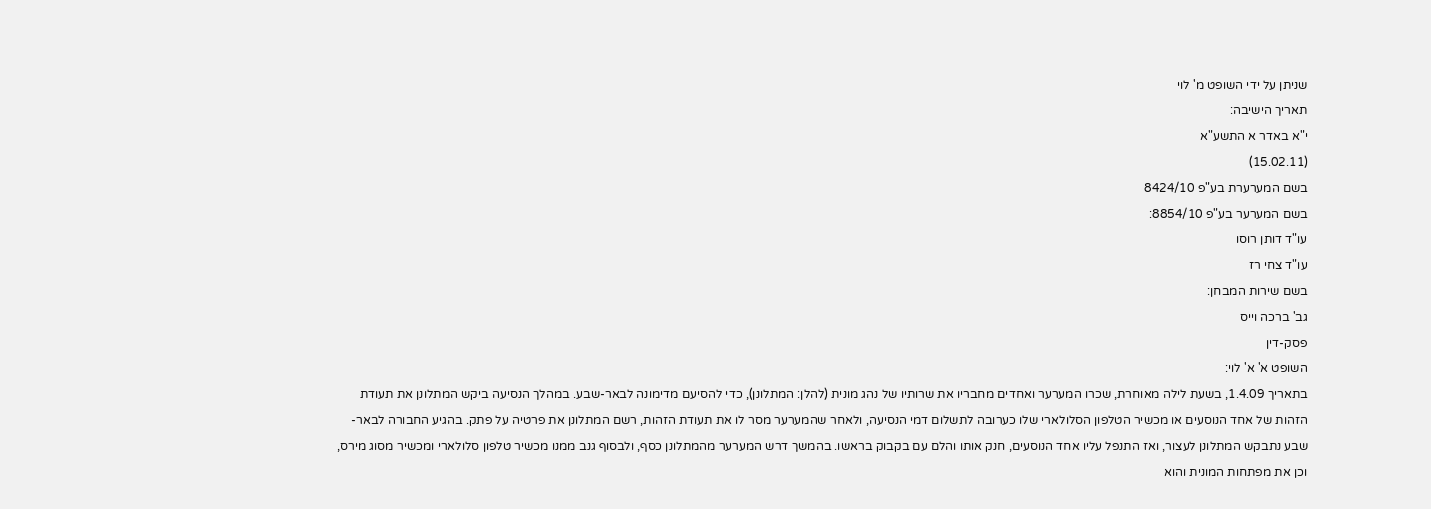שניתן על ידי השופט מ' לוי
תאריך הישיבה:
י"א באדר א התשע"א
(15.02.11)
בשם המערערת בע"פ 8424/10
בשם המערער בע"פ 8854/10:
עו"ד דותן רוסו
עו"ד צחי רז
בשם שירות המבחן:
גב' ברכה וייס
פסק-דין
השופט א' א' לוי:
בתאריך 1.4.09, בשעת לילה מאוחרת, שכרו המערער ואחדים מחבריו את שרותיו של נהג מונית (להלן: המתלונן), כדי להסיעם מדימונה לבאר-שבע. במהלך הנסיעה ביקש המתלונן את תעודת הזהות של אחד הנוסעים או מכשיר הטלפון הסלולארי שלו כערובה לתשלום דמי הנסיעה, ולאחר שהמערער מסר לו את תעודת הזהות, רשם המתלונן את פרטיה על פתק. בהגיע החבורה לבאר-שבע נתבקש המתלונן לעצור, ואז התנפל עליו אחד הנוסעים, חנק אותו והלם עם בקבוק בראשו. בהמשך דרש המערער מהמתלונן כסף, ולבסוף גנב ממנו מכשיר טלפון סלולארי ומכשיר מסוג מירס, וכן את מפתחות המונית והוא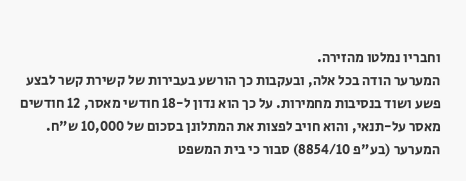וחבריו נמלטו מהזירה.
המערער הודה בכל אלה, ובעקבות כך הורשע בעבירות של קשירת קשר לבצע פשע ושוד בנסיבות מחמירות. על כך הוא נדון ל-18 חודשי מאסר, 12 חודשים מאסר על-תנאי, והוא חויב לפצות את המתלונן בסכום של 10,000 ש"ח.
המערער (בע"פ 8854/10) סבור כי בית המשפט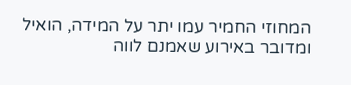המחוזי החמיר עמו יתר על המידה, הואיל ומדובר באירוע שאמנם לווה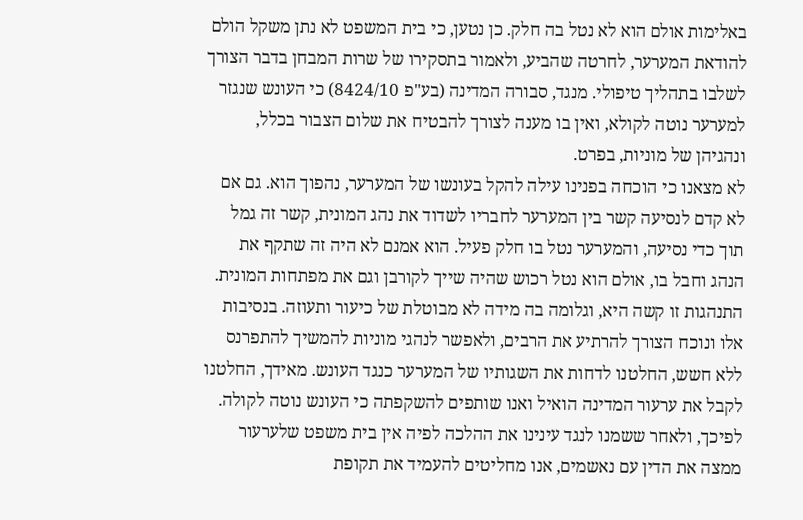באלימות אולם הוא לא נטל בה חלק. כן נטען, כי בית המשפט לא נתן משקל הולם להודאת המערער, לחרטה שהביע, ולאמור בתסקירו של שרות המבחן בדבר הצורך לשלבו בתהליך טיפולי. מנגד, סבורה המדינה (בע"פ 8424/10) כי העונש שנגזר למערער נוטה לקולא, ואין בו מענה לצורך להבטיח את שלום הצבור בכלל, ונהגיהן של מוניות, בפרט.
לא מצאנו כי הוכחה בפנינו עילה להקל בעונשו של המערער, נהפוך הוא. גם אם לא קדם לנסיעה קשר בין המערער לחבריו לשדוד את נהג המונית, קשר זה גמל תוך כדי נסיעה, והמערער נטל בו חלק פעיל. הוא אמנם לא היה זה שתקף את הנהג וחבל בו, אולם הוא נטל רכוש שהיה שייך לקורבן וגם את מפתחות המונית. התנהגות זו קשה היא, וגלומה בה מידה לא מבוטלת של כיעור ותעוזה. בנסיבות אלו ונוכח הצורך להרתיע את הרבים, ולאפשר לנהגי מוניות להמשיך להתפרנס ללא חשש, החלטנו לדחות את השגותיו של המערער כנגד העונש. מאידך, החלטנו לקבל את ערעור המדינה הואיל ואנו שותפים להשקפתה כי העונש נוטה לקולה. לפיכך, ולאחר ששמנו לנגד עינינו את ההלכה לפיה אין בית משפט שלערעור ממצה את הדין עם נאשמים, אנו מחליטים להעמיד את תקופת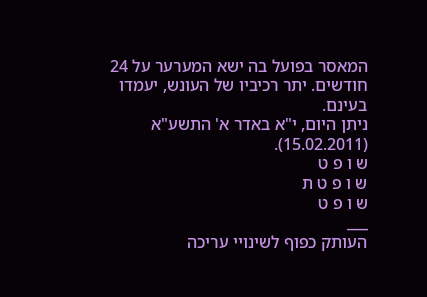המאסר בפועל בה ישא המערער על 24 חודשים. יתר רכיביו של העונש, יעמדו בעינם.
ניתן היום, י"א באדר א' התשע"א (15.02.2011).
ש ו פ ט
ש ו פ ט ת
ש ו פ ט
___
העותק כפוף לשינויי עריכה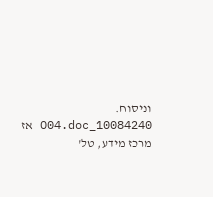וניסוח. 10084240_O04.doc אז
מרכז מידע, טל'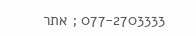077-2703333 ; אתר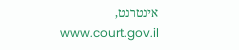אינטרנט, www.court.gov.il